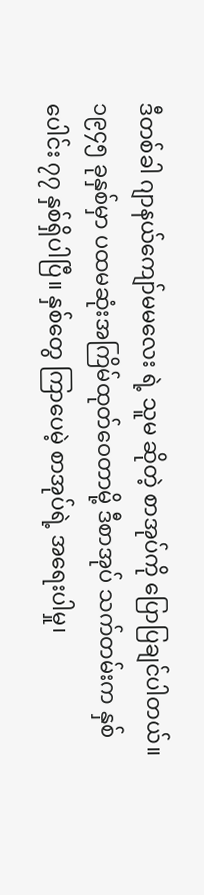ဒီတစ်ခါ ဂျာနယ်ကျော်မမလေး ရဲ့ သူမ ဆိုတဲ့ စာအုပ်ကို ပြောပြချင်ပါတယ်။ ၁၉၄၅ ခုနှစ်မှာ ပထမဆုံးအကြိမ်ထုတ်ဝေတာမို့ ဒီစာအုပ် သက်တမ်းက နှစ်ပေါင်း ၇၇ နှစ်ရှိပါပြီ။ နှစ်တွေ ကြာပေမဲ့ စာအုပ်ရဲ့ အရေးပါမှု၊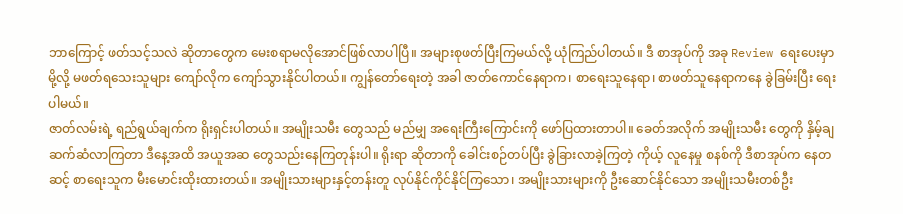ဘာကြောင့် ဖတ်သင့်သလဲ ဆိုတာတွေက မေးစရာမလိုအောင်ဖြစ်လာပါပြီ။ အများစုဖတ်ပြီးကြမယ်လို့ ယုံကြည်ပါတယ်။ ဒီ စာအုပ်ကို အခု Review ရေးပေးမှာမို့လို့ မဖတ်ရသေးသူများ ကျော်လိုက ကျော်သွားနိုင်ပါတယ်။ ကျွန်တော်ရေးတဲ့ အခါ ဇာတ်ကောင်နေရာက၊ စာရေးသူနေရာ၊ စာဖတ်သူနေရာကနေ ခွဲခြမ်းပြီး ရေးပါမယ်။
ဇာတ်လမ်းရဲ့ ရည်ရွယ်ချက်က ရိုးရှင်းပါတယ်။ အမျိုးသမီး တွေသည် မည်မျှ အရေးကြီးကြောင်းကို ဖော်ပြထားတာပါ။ ခေတ်အလိုက် အမျိုးသမီး တွေကို နှိမ့်ချ ဆက်ဆံလာကြတာ ဒီနေ့အထိ အယူအဆ တွေသည်းနေကြတုန်းပါ။ ရိုးရာ ဆိုတာကို ခေါင်းစဉ်တပ်ပြီး ခွဲခြားလာခဲ့ကြတဲ့ ကိုယ့် လူနေမှု စနစ်ကို ဒီစာအုပ်က နေတဆင့် စာရေးသူက မီးမောင်းထိုးထားတယ်။ အမျိုးသားများနှင့်တန်းတူ လုပ်နိုင်ကိုင်နိုင်ကြသော၊ အမျိုးသားများကို ဦးဆောင်နိုင်သော အမျိုးသမီးတစ်ဦး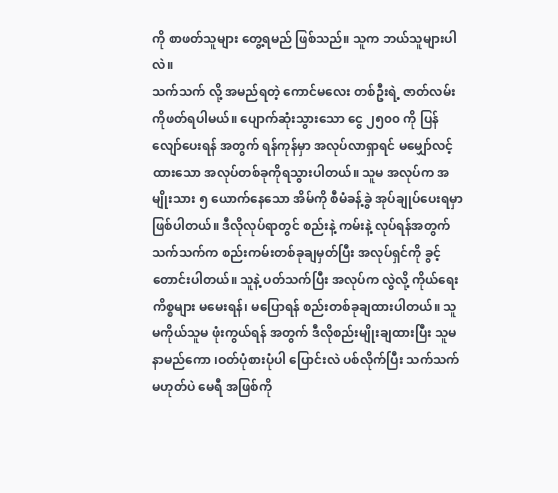ကို စာဖတ်သူများ တွေ့ရမည် ဖြစ်သည်။ သူက ဘယ်သူများပါလဲ။
သက်သက် လို့ အမည်ရတဲ့ ကောင်မလေး တစ်ဦးရဲ့ ဇာတ်လမ်းကိုဖတ်ရပါမယ်။ ပျောက်ဆုံးသွားသော ငွေ ၂၅၀၀ ကို ပြန်လျော်ပေးရန် အတွက် ရန်ကုန်မှာ အလုပ်လာရှာရင် မမျှော်လင့်ထားသော အလုပ်တစ်ခုကိုရသွားပါတယ်။ သူမ အလုပ်က အမျိုးသား ၅ ယောက်နေသော အိမ်ကို စီမံခန့်ခွဲ အုပ်ချုပ်ပေးရမှာဖြစ်ပါတယ်။ ဒီလိုလုပ်ရာတွင် စည်းနဲ့ ကမ်းနဲ့ လုပ်ရန်အတွက် သက်သက်က စည်းကမ်းတစ်ခုချမှတ်ပြီး အလုပ်ရှင်ကို ခွင့်တောင်းပါတယ်။ သူနဲ့ ပတ်သက်ပြီး အလုပ်က လွဲလို့ ကိုယ်ရေးကိစ္စများ မမေးရန်၊ မပြောရန် စည်းတစ်ခုချထားပါတယ်။ သူမကိုယ်သူမ ဖုံးကွယ်ရန် အတွက် ဒီလိုစည်းမျိုးချထားပြီး သူမ နာမည်ကော ၊ဝတ်ပုံစားပုံပါ ပြောင်းလဲ ပစ်လိုက်ပြီး သက်သက် မဟုတ်ပဲ မေရီ အဖြစ်ကို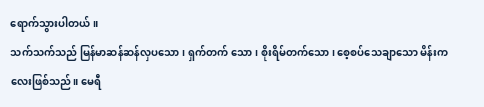ရောက်သွားပါတယ်။
သက်သက်သည် မြန်မာဆန်ဆန်လှပသော၊ ရှက်တက် သော၊ စိုးရိမ်တက်သော၊ စေ့စပ်သေချာသော မိန်းကလေးဖြစ်သည်။ မေရီ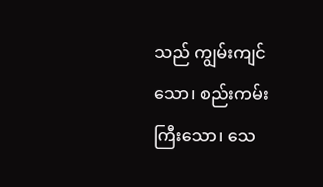သည် ကျွမ်းကျင်သော၊ စည်းကမ်းကြီးသော၊ သေ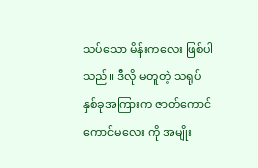သပ်သော မိန်းကလေး ဖြစ်ပါသည်။ ဒီလို မတူတဲ့ သရုပ်နှစ်ခုအကြားက ဇာတ်ကောင် ကောင်မလေး ကို အမျိုး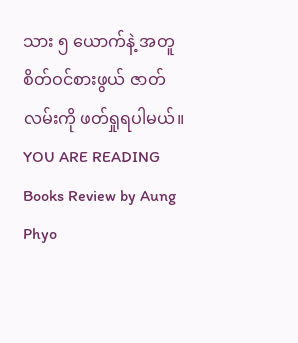သား ၅ ယောက်နဲ့ အတူစိတ်ဝင်စားဖွယ် ဇာတ်လမ်းကို ဖတ်ရှုရပါမယ်။
YOU ARE READING
Books Review by Aung Phyo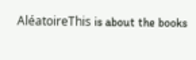AléatoireThis is about the books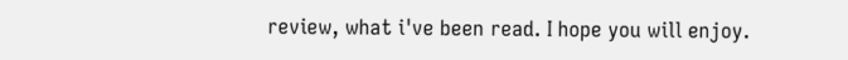review, what i've been read. I hope you will enjoy.